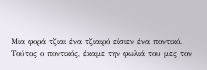Μια φορά τζιαι ένα τζιαιρό είσιεν ένα ποντικό.
Τούτος ο ποντικός, έκαμε την φωλιά του μες τον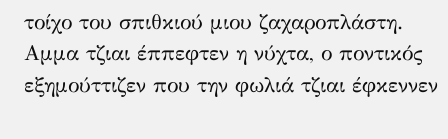τοίχο του σπιθκιού μιου ζαχαροπλάστη.
Αμμα τζιαι έππεφτεν η νύχτα, ο ποντικός εξημούττιζεν που την φωλιά τζιαι έφκεννεν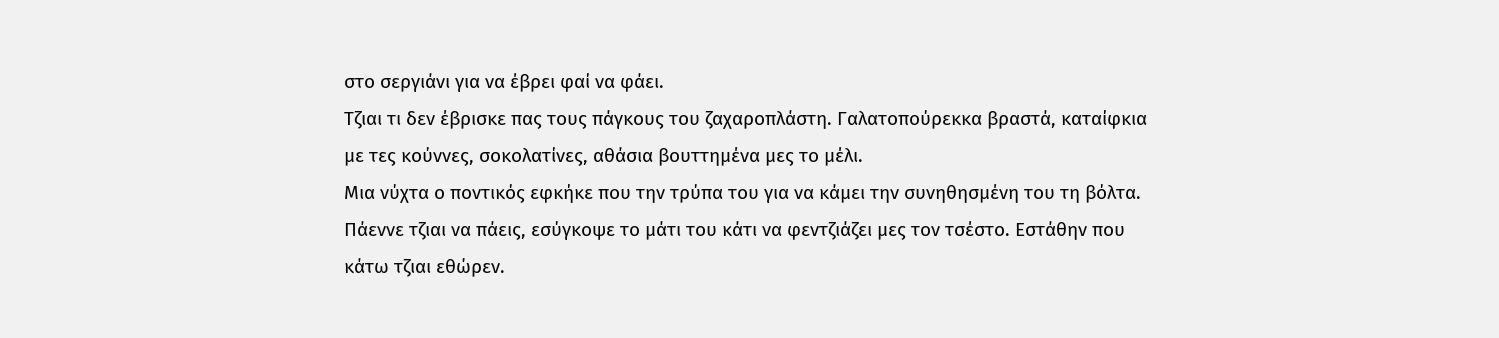στο σεργιάνι για να έβρει φαί να φάει.
Τζιαι τι δεν έβρισκε πας τους πάγκους του ζαχαροπλάστη. Γαλατοπούρεκκα βραστά, καταίφκια με τες κούννες, σοκολατίνες, αθάσια βουττημένα μες το μέλι.
Μια νύχτα ο ποντικός εφκήκε που την τρύπα του για να κάμει την συνηθησμένη του τη βόλτα. Πάεννε τζιαι να πάεις, εσύγκοψε το μάτι του κάτι να φεντζιάζει μες τον τσέστο. Εστάθην που κάτω τζιαι εθώρεν.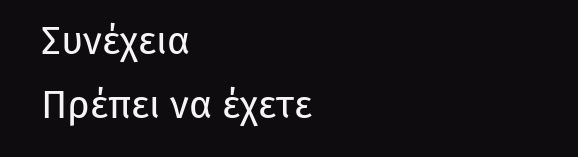Συνέχεια
Πρέπει να έχετε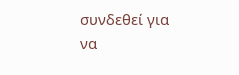συνδεθεί για να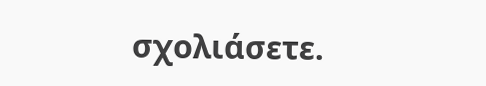σχολιάσετε.